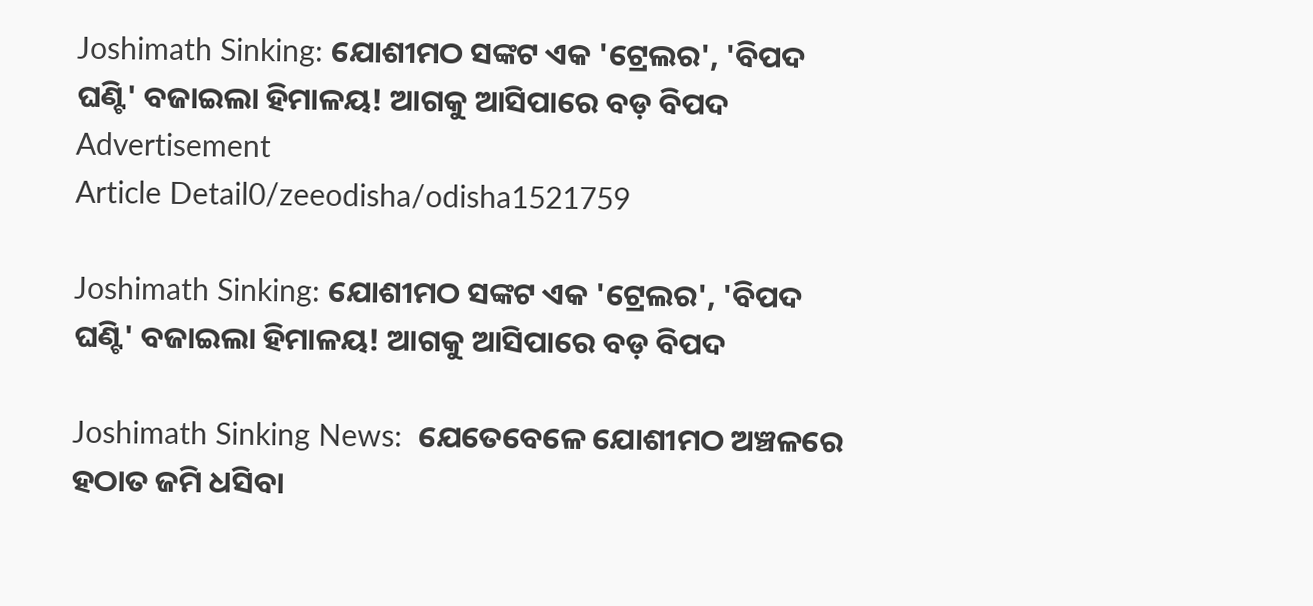Joshimath Sinking: ଯୋଶୀମଠ ସଙ୍କଟ ଏକ 'ଟ୍ରେଲର', 'ବିପଦ ଘଣ୍ଟି' ବଜାଇଲା ହିମାଳୟ! ଆଗକୁ ଆସିପାରେ ବଡ଼ ବିପଦ
Advertisement
Article Detail0/zeeodisha/odisha1521759

Joshimath Sinking: ଯୋଶୀମଠ ସଙ୍କଟ ଏକ 'ଟ୍ରେଲର', 'ବିପଦ ଘଣ୍ଟି' ବଜାଇଲା ହିମାଳୟ! ଆଗକୁ ଆସିପାରେ ବଡ଼ ବିପଦ

Joshimath Sinking News:  ଯେତେବେଳେ ଯୋଶୀମଠ ଅଞ୍ଚଳରେ ହଠାତ ଜମି ଧସିବା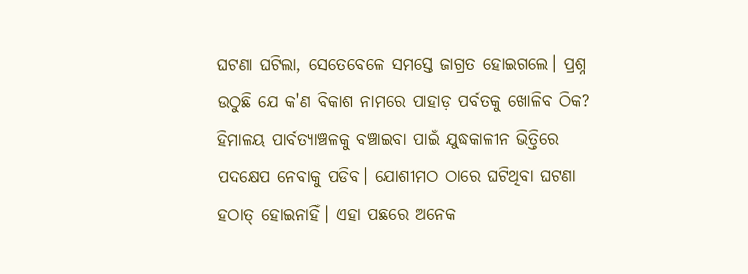ଘଟଣା ଘଟିଲା, ସେତେବେଳେ ସମସ୍ତେ ଜାଗ୍ରତ ହୋଇଗଲେ। ପ୍ରଶ୍ନ ଉଠୁଛି ଯେ କ'ଣ ବିକାଶ ନାମରେ ପାହାଡ଼ ପର୍ବତକୁ ଖୋଳିବ ଠିକ? ହିମାଳୟ ପାର୍ବତ୍ୟାଞ୍ଚଳକୁ ବଞ୍ଚାଇବା ପାଇଁ ଯୁଦ୍ଧକାଳୀନ ଭିତ୍ତିରେ ପଦକ୍ଷେପ ନେବାକୁ ପଡିବ। ଯୋଶୀମଠ ଠାରେ ଘଟିଥିବା ଘଟଣା ହଠାତ୍ ହୋଇନାହିଁ। ଏହା ପଛରେ ଅନେକ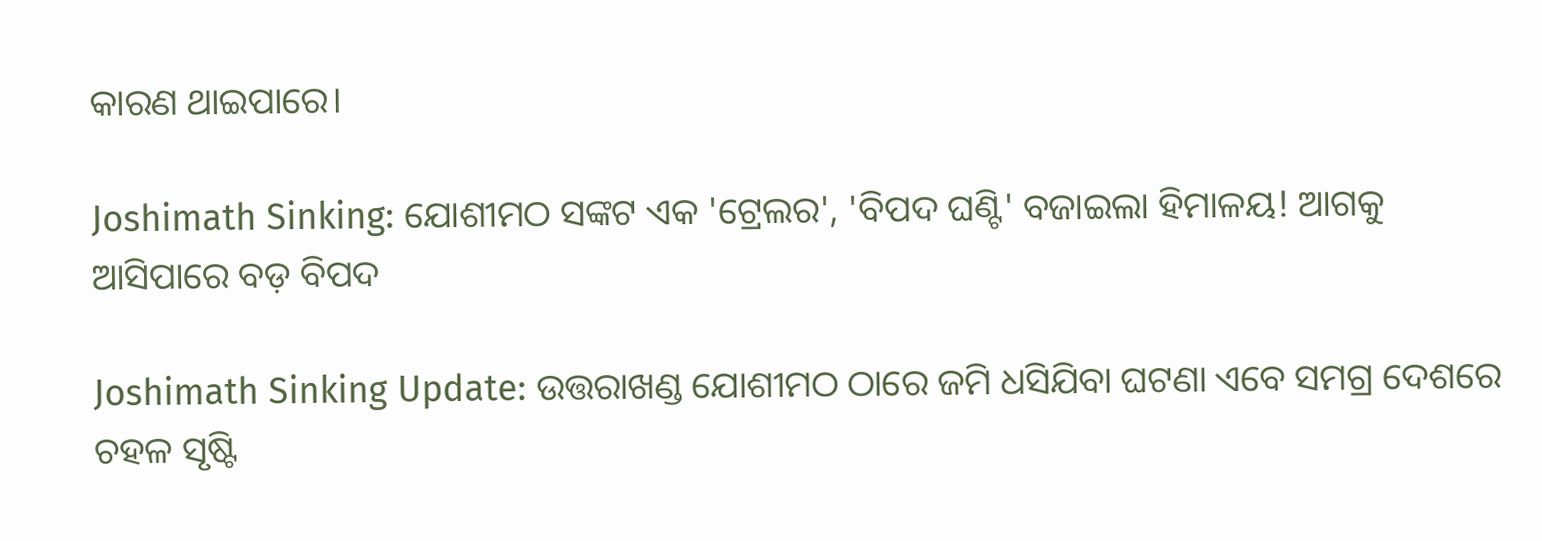କାରଣ ଥାଇପାରେ।

Joshimath Sinking: ଯୋଶୀମଠ ସଙ୍କଟ ଏକ 'ଟ୍ରେଲର', 'ବିପଦ ଘଣ୍ଟି' ବଜାଇଲା ହିମାଳୟ! ଆଗକୁ ଆସିପାରେ ବଡ଼ ବିପଦ

Joshimath Sinking Update: ଉତ୍ତରାଖଣ୍ଡ ଯୋଶୀମଠ ଠାରେ ଜମି ଧସିଯିବା ଘଟଣା ଏବେ ସମଗ୍ର ଦେଶରେ ଚହଳ ସୃଷ୍ଟି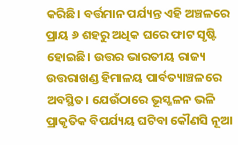କରିଛି। ବର୍ତ୍ତମାନ ପର୍ଯ୍ୟନ୍ତ ଏହି ଅଞ୍ଚଳରେ ପ୍ରାୟ ୬ ଶହରୁ ଅଧିକ ଘରେ ଫାଟ ସୃଷ୍ଟି ହୋଇଛି। ଉତ୍ତର ଭାରତୀୟ ରାଜ୍ୟ ଉତ୍ତରାଖଣ୍ଡ ହିମାଳୟ ପାର୍ବତ୍ୟାଞ୍ଚଳରେ ଅବସ୍ଥିତ। ଯେଉଁଠାରେ ଭୂସ୍ଖଳନ ଭଳି ପ୍ରାକୃତିକ ବିପର୍ଯ୍ୟୟ ଘଟିବା କୌଣସି ନୂଆ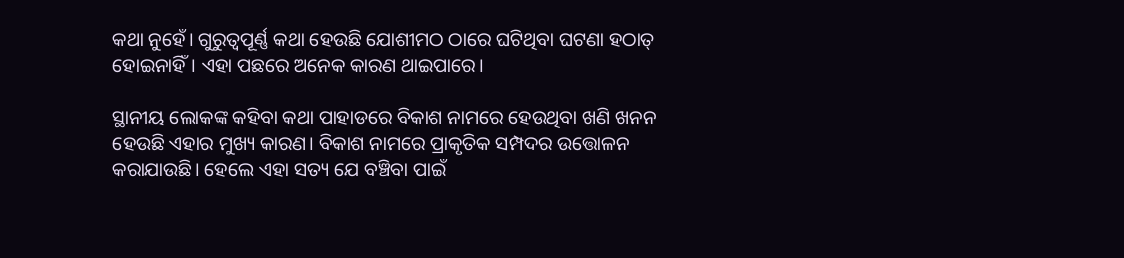କଥା ନୁହେଁ। ଗୁରୁତ୍ୱପୂର୍ଣ୍ଣ କଥା ହେଉଛି ଯୋଶୀମଠ ଠାରେ ଘଟିଥିବା ଘଟଣା ହଠାତ୍ ହୋଇନାହିଁ। ଏହା ପଛରେ ଅନେକ କାରଣ ଥାଇପାରେ।

ସ୍ଥାନୀୟ ଲୋକଙ୍କ କହିବା କଥା ପାହାଡରେ ବିକାଶ ନାମରେ ହେଉଥିବା ଖଣି ଖନନ ହେଉଛି ଏହାର ମୁଖ୍ୟ କାରଣ। ବିକାଶ ନାମରେ ପ୍ରାକୃତିକ ସମ୍ପଦର ଉତ୍ତୋଳନ କରାଯାଉଛି। ହେଲେ ଏହା ସତ୍ୟ ଯେ ବଞ୍ଚିବା ପାଇଁ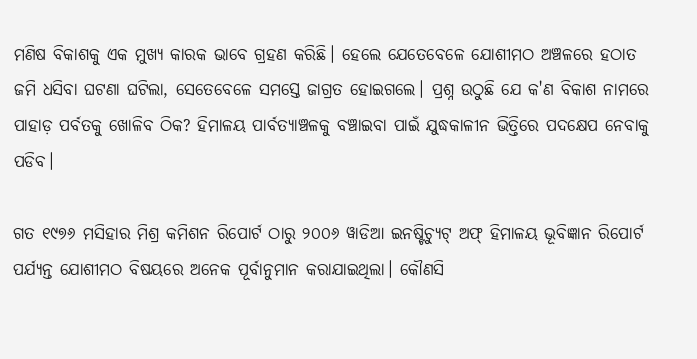ମଣିଷ ବିକାଶକୁ ଏକ ମୁଖ୍ୟ କାରକ ଭାବେ ଗ୍ରହଣ କରିଛି। ହେଲେ ଯେତେବେଳେ ଯୋଶୀମଠ ଅଞ୍ଚଳରେ ହଠାତ ଜମି ଧସିବା ଘଟଣା ଘଟିଲା, ସେତେବେଳେ ସମସ୍ତେ ଜାଗ୍ରତ ହୋଇଗଲେ। ପ୍ରଶ୍ନ ଉଠୁଛି ଯେ କ'ଣ ବିକାଶ ନାମରେ ପାହାଡ଼ ପର୍ବତକୁ ଖୋଳିବ ଠିକ? ହିମାଳୟ ପାର୍ବତ୍ୟାଞ୍ଚଳକୁ ବଞ୍ଚାଇବା ପାଇଁ ଯୁଦ୍ଧକାଳୀନ ଭିତ୍ତିରେ ପଦକ୍ଷେପ ନେବାକୁ ପଡିବ।

ଗତ ୧୯୭୬ ମସିହାର ମିଶ୍ର କମିଶନ ରିପୋର୍ଟ ଠାରୁ ୨୦୦୬ ୱାଡିଆ ଇନଷ୍ଟିଚ୍ୟୁଟ୍ ଅଫ୍ ହିମାଳୟ ଭୂବିଜ୍ଞାନ ରିପୋର୍ଟ ପର୍ଯ୍ୟନ୍ତ ଯୋଶୀମଠ ବିଷୟରେ ଅନେକ ପୂର୍ବାନୁମାନ କରାଯାଇଥିଲା। କୌଣସି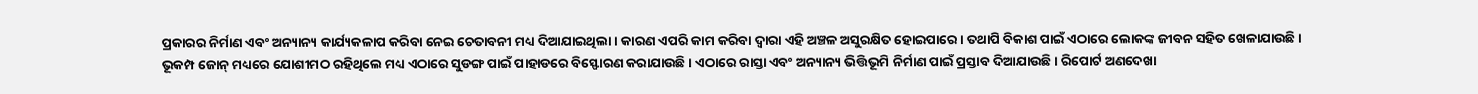ପ୍ରକାରର ନିର୍ମାଣ ଏବଂ ଅନ୍ୟାନ୍ୟ କାର୍ଯ୍ୟକଳାପ କରିବା ନେଇ ଚେତାବନୀ ମଧ୍ୟ ଦିଆଯାଇଥିଲା। କାରଣ ଏପରି କାମ କରିବା ଦ୍ୱାରା ଏହି ଅଞ୍ଚଳ ଅସୁରକ୍ଷିତ ହୋଇପାରେ। ତଥାପି ବିକାଶ ପାଇଁ ଏଠାରେ ଲୋକଙ୍କ ଜୀବନ ସହିତ ଖେଳାଯାଉଛି। ଭୂକମ୍ପ ଜୋନ୍ ମଧ୍ୟରେ ଯୋଶୀମଠ ରହିଥିଲେ ମଧ୍ୟ ଏଠାରେ ସୁଡଙ୍ଗ ପାଇଁ ପାହାଡରେ ବିସ୍ଫୋରଣ କରାଯାଉଛି। ଏଠାରେ ରାସ୍ତା ଏବଂ ଅନ୍ୟାନ୍ୟ ଭିତ୍ତିଭୂମି ନିର୍ମାଣ ପାଇଁ ପ୍ରସ୍ତାବ ଦିଆଯାଉଛି। ରିପୋର୍ଟ ଅଣଦେଖା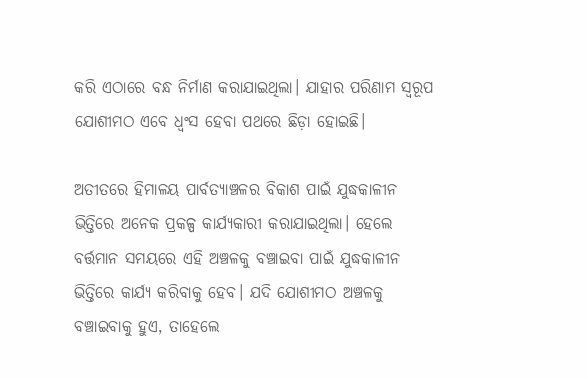କରି ଏଠାରେ ବନ୍ଧ ନିର୍ମାଣ କରାଯାଇଥିଲା। ଯାହାର ପରିଣାମ ସ୍ୱରୂପ ଯୋଶୀମଠ ଏବେ ଧ୍ୱଂସ ହେବା ପଥରେ ଛିଡ଼ା ହୋଇଛି।

ଅତୀତରେ ହିମାଳୟ ପାର୍ବତ୍ୟାଞ୍ଚଳର ବିକାଶ ପାଇଁ ଯୁଦ୍ଧକାଳୀନ ଭିତ୍ତିରେ ଅନେକ ପ୍ରକଳ୍ପ କାର୍ଯ୍ୟକାରୀ କରାଯାଇଥିଲା। ହେଲେ ବର୍ତ୍ତମାନ ସମୟରେ ଏହି ଅଞ୍ଚଳକୁ ବଞ୍ଚାଇବା ପାଇଁ ଯୁଦ୍ଧକାଳୀନ ଭିତ୍ତିରେ କାର୍ଯ୍ୟ କରିବାକୁ ହେବ। ଯଦି ଯୋଶୀମଠ ଅଞ୍ଚଳକୁ ବଞ୍ଚାଇବାକୁ ହୁଏ, ତାହେଲେ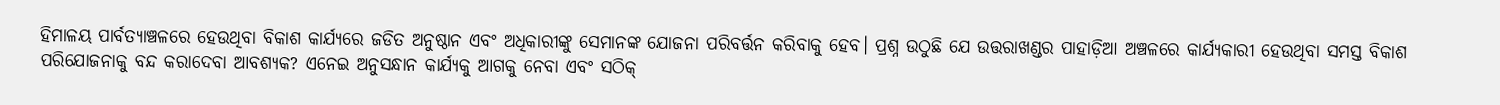ହିମାଳୟ ପାର୍ବତ୍ୟାଞ୍ଚଳରେ ହେଉଥିବା ବିକାଶ କାର୍ଯ୍ୟରେ ଜଡିତ ଅନୁଷ୍ଠାନ ଏବଂ ଅଧିକାରୀଙ୍କୁ ସେମାନଙ୍କ ଯୋଜନା ପରିବର୍ତ୍ତନ କରିବାକୁ ହେବ। ପ୍ରଶ୍ନ ଉଠୁଛି ଯେ ଉତ୍ତରାଖଣ୍ଡର ପାହାଡ଼ିଆ ଅଞ୍ଚଳରେ କାର୍ଯ୍ୟକାରୀ ହେଉଥିବା ସମସ୍ତ ବିକାଶ ପରିଯୋଜନାକୁ ବନ୍ଦ କରାଦେବା ଆବଶ୍ୟକ? ଏନେଇ ଅନୁସନ୍ଧାନ କାର୍ଯ୍ୟକୁ ଆଗକୁ ନେବା ଏବଂ ସଠିକ୍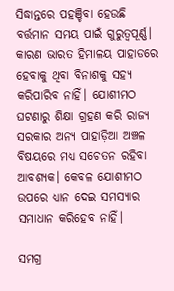ସିଦ୍ଧାନ୍ତରେ ପହଞ୍ଚିବା ହେଉଛି ବର୍ତ୍ତମାନ ସମୟ ପାଇଁ ଗୁରୁତ୍ୱପୂର୍ଣ୍ଣ। କାରଣ ଭାରତ ହିମାଳୟ ପାହାଡରେ ହେବାକୁ ଥିବା ବିନାଶକୁ ସହ୍ୟ କରିପାରିବ ନାହିଁ। ଯୋଶୀମଠ ଘଟଣାରୁ ଶିକ୍ଷା ଗ୍ରହଣ କରି ରାଜ୍ୟ ସରକାର ଅନ୍ୟ ପାହାଡ଼ିଆ ଅଞ୍ଚଳ ବିଷୟରେ ମଧ୍ୟ ସଚେତନ ରହିବା ଆବଶ୍ୟକ। କେବଳ ଯୋଶୀମଠ ଉପରେ ଧ୍ୟାନ ଦେଇ ସମସ୍ୟାର ସମାଧାନ କରିହେବ ନାହିଁ।

ସମଗ୍ର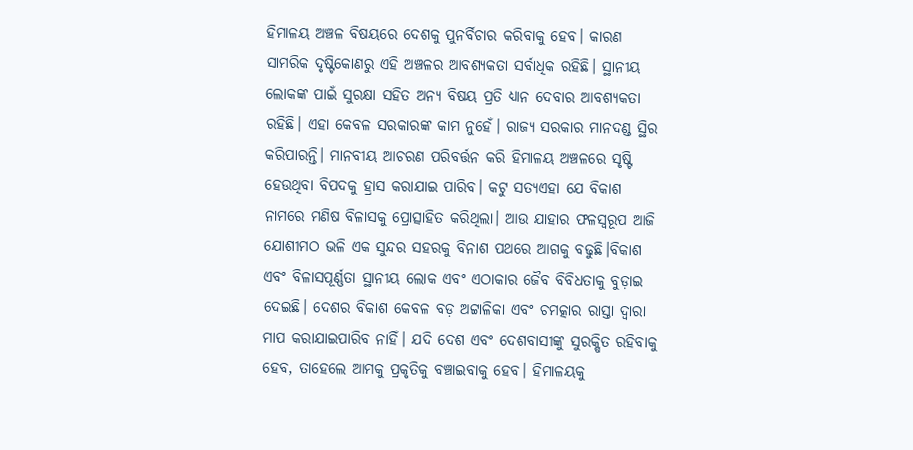ହିମାଳୟ ଅଞ୍ଚଳ ବିଷୟରେ ଦେଶକୁ ପୁନର୍ବିଚାର କରିବାକୁ ହେବ। କାରଣ ସାମରିକ ଦୃଷ୍ଟିକୋଣରୁ ଏହି ଅଞ୍ଚଳର ଆବଶ୍ୟକତା ସର୍ବାଧିକ ରହିଛି। ସ୍ଥାନୀୟ ଲୋକଙ୍କ ପାଇଁ ସୁରକ୍ଷା ସହିତ ଅନ୍ୟ ବିଷୟ ପ୍ରତି ଧ୍ୟାନ ଦେବାର ଆବଶ୍ୟକତା ରହିଛି। ଏହା କେବଳ ସରକାରଙ୍କ କାମ ନୁହେଁ। ରାଜ୍ୟ ସରକାର ମାନଦଣ୍ଡ ସ୍ଥିର କରିପାରନ୍ତି। ମାନବୀୟ ଆଚରଣ ପରିବର୍ତ୍ତନ କରି ହିମାଳୟ ଅଞ୍ଚଳରେ ସୃଷ୍ଟି ହେଉଥିବା ବିପଦକୁ ହ୍ରାସ କରାଯାଇ ପାରିବ। କଟୁ ସତ୍ୟଏହା ଯେ ବିକାଶ ନାମରେ ମଣିଷ ବିଳାସକୁ ପ୍ରୋତ୍ସାହିତ କରିଥିଲା। ଆଉ ଯାହାର ଫଳସ୍ୱରୂପ ଆଜି ଯୋଶୀମଠ ଭଳି ଏକ ସୁନ୍ଦର ସହରକୁ ବିନାଶ ପଥରେ ଆଗକୁ ବଢୁଛି।ବିକାଶ ଏବଂ ବିଳାସପୂର୍ଣ୍ଣତା ସ୍ଥାନୀୟ ଲୋକ ଏବଂ ଏଠାକାର ଜୈବ ବିବିଧତାକୁ ବୁଡ଼ାଇ ଦେଇଛି। ଦେଶର ବିକାଶ କେବଳ ବଡ଼ ଅଟ୍ଟାଳିକା ଏବଂ ଚମତ୍କାର ରାସ୍ତା ଦ୍ୱାରା ମାପ କରାଯାଇପାରିବ ନାହିଁ। ଯଦି ଦେଶ ଏବଂ ଦେଶବାସୀଙ୍କୁ ସୁରକ୍ଷିତ ରହିବାକୁ ହେବ, ତାହେଲେ ଆମକୁ ପ୍ରକୃତିକୁ ବଞ୍ଚାଇବାକୁ ହେବ। ହିମାଳୟକୁ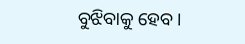ବୁଝିବାକୁ ହେବ।